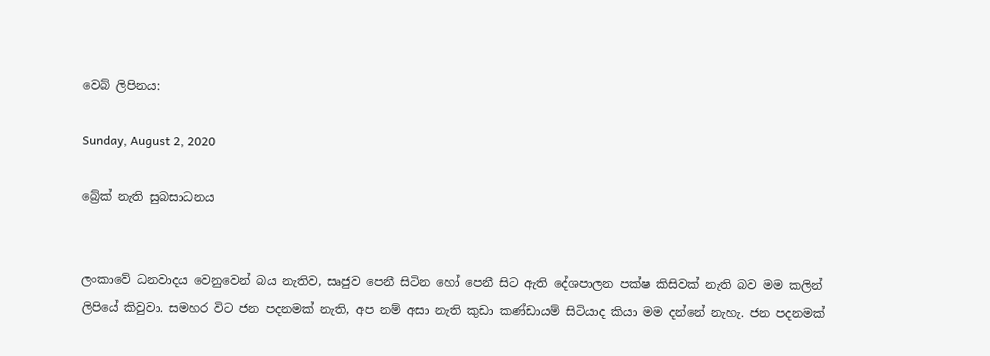වෙබ් ලිපිනය:

Sunday, August 2, 2020

බ්‍රේක් නැති සුබසාධනය


ලංකාවේ ධනවාදය වෙනුවෙන් බය නැතිව, සෘජුව පෙනී සිටින හෝ පෙනී සිට ඇති දේශපාලන පක්ෂ කිසිවක් නැති බව මම කලින් ලිපියේ කිවුවා. සමහර විට ජන පදනමක් නැති, අප නම් අසා නැති කුඩා කණ්ඩායම් සිටියාද කියා මම දන්නේ නැහැ. ජන පදනමක්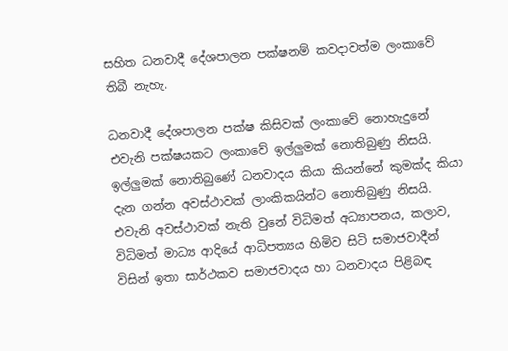සහිත ධනවාදී දේශපාලන පක්ෂනම් කවදාවත්ම ලංකාවේ තිබී නැහැ.

ධනවාදී දේශපාලන පක්ෂ කිසිවක් ලංකාවේ නොහැදුනේ එවැනි පක්ෂයකට ලංකාවේ ඉල්ලුමක් නොතිබුණු නිසයි. ඉල්ලුමක් නොතිබුණේ ධනවාදය කියා කියන්නේ කුමක්ද කියා දැන ගන්න අවස්ථාවක් ලාංකිකයින්ට නොතිබුණු නිසයි. එවැනි අවස්ථාවක් නැති වුනේ විධිමත් අධ්‍යාපනය, කලාව, විධිමත් මාධ්‍ය ආදියේ ආධිපත්‍යය හිමිව සිටි සමාජවාදීන් විසින් ඉතා සාර්ථකව සමාජවාදය හා ධනවාදය පිළිබඳ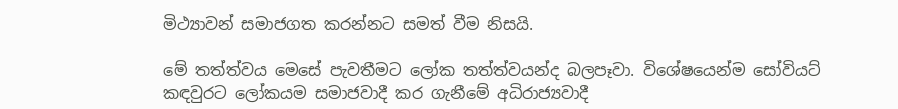මිථ්‍යාවන් සමාජගත කරන්නට සමත් වීම නිසයි.

මේ තත්ත්වය මෙසේ පැවතීමට ලෝක තත්ත්වයන්ද බලපෑවා. විශේෂයෙන්ම සෝවියට් කඳවුරට ලෝකයම සමාජවාදී කර ගැනීමේ අධිරාජ්‍යවාදී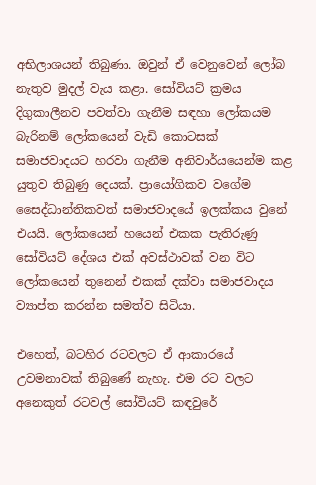අභිලාශයන් තිබුණා. ඔවුන් ඒ වෙනුවෙන් ලෝබ නැතුව මුදල් වැය කළා. සෝවියට් ක්‍රමය දිගුකාලීනව පවත්වා ගැනීම සඳහා ලෝකයම බැරිනම් ලෝකයෙන් වැඩි කොටසක් සමාජවාදයට හරවා ගැනීම අනිවාර්යයෙන්ම කළ යුතුව තිබුණු දෙයක්. ප්‍රායෝගිකව වගේම සෛද්ධාන්තිකවත් සමාජවාදයේ ඉලක්කය වුනේ එයයි. ලෝකයෙන් හයෙන් එකක පැතිරුණු සෝවියට් දේශය එක් අවස්ථාවක් වන විට ලෝකයෙන් තුනෙන් එකක් දක්වා සමාජවාදය ව්‍යාප්ත කරන්න සමත්ව සිටියා.

එහෙත්, බටහිර රටවලට ඒ ආකාරයේ උවමනාවක් තිබුණේ නැහැ. එම රට වලට අනෙකුත් රටවල් සෝවියට් කඳවුරේ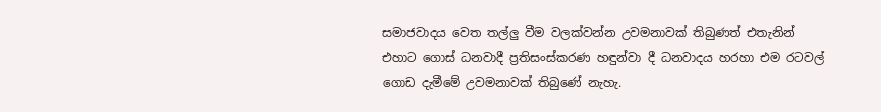සමාජවාදය වෙත තල්ලු වීම වලක්වන්න උවමනාවක් තිබුණත් එතැනින් එහාට ගොස් ධනවාදී ප්‍රතිසංස්කරණ හඳුන්වා දී ධනවාදය හරහා එම රටවල් ගොඩ දැමීමේ උවමනාවක් තිබුණේ නැහැ.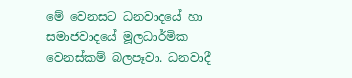මේ වෙනසට ධනවාදයේ හා සමාජවාදයේ මූලධාර්මික වෙනස්කම් බලපෑවා. ධනවාදී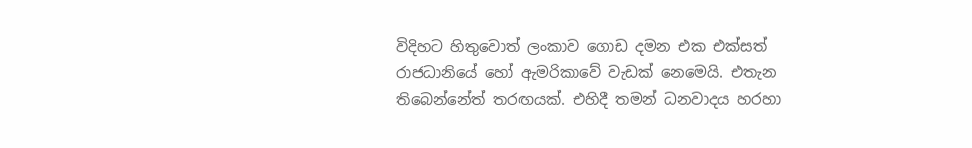විදිහට හිතුවොත් ලංකාව ගොඩ දමන එක එක්සත් රාජධානියේ හෝ ඇමරිකාවේ වැඩක් නෙමෙයි. එතැන තිබෙන්නේත් තරඟයක්. එහිදී තමන් ධනවාදය හරහා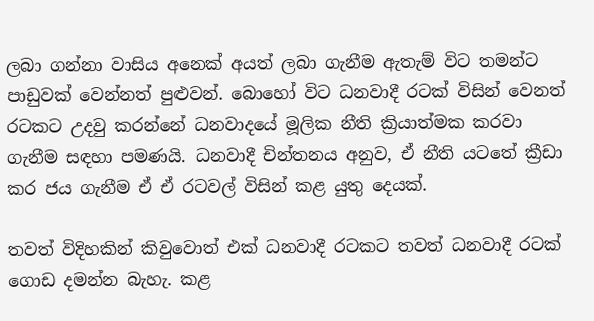ලබා ගන්නා වාසිය අනෙක් අයත් ලබා ගැනීම ඇතැම් විට තමන්ට පාඩුවක් වෙන්නත් පුළුවන්. බොහෝ විට ධනවාදී රටක් විසින් වෙනත් රටකට උදවු කරන්නේ ධනවාදයේ මූලික නීති ක්‍රියාත්මක කරවා ගැනීම සඳහා පමණයි. ධනවාදී චින්තනය අනුව, ඒ නීති යටතේ ක්‍රීඩා කර ජය ගැනීම ඒ ඒ රටවල් විසින් කළ යුතු දෙයක්.

තවත් විදිහකින් කිවුවොත් එක් ධනවාදී රටකට තවත් ධනවාදී රටක් ගොඩ දමන්න බැහැ. කළ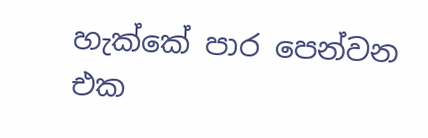හැක්කේ පාර පෙන්වන එක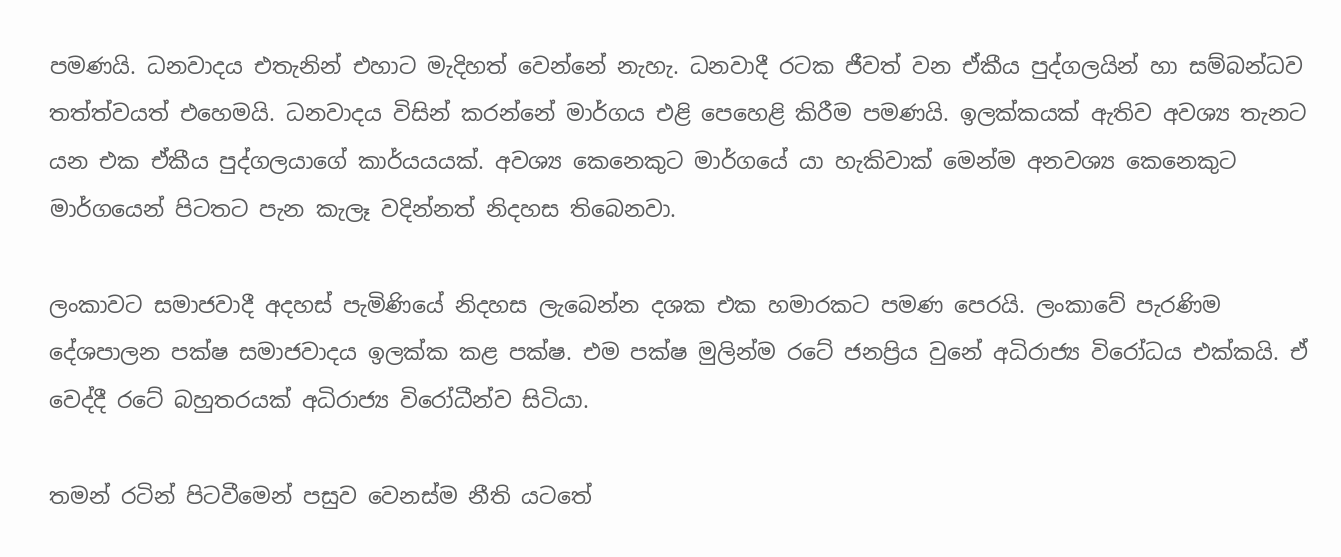පමණයි. ධනවාදය එතැනින් එහාට මැදිහත් වෙන්නේ නැහැ. ධනවාදී රටක ජීවත් වන ඒකීය පුද්ගලයින් හා සම්බන්ධව තත්ත්වයත් එහෙමයි. ධනවාදය විසින් කරන්නේ මාර්ගය එළි පෙහෙළි කිරීම පමණයි. ඉලක්කයක් ඇතිව අවශ්‍ය තැනට යන එක ඒකීය පුද්ගලයාගේ කාර්යයයක්. අවශ්‍ය කෙනෙකුට මාර්ගයේ යා හැකිවාක් මෙන්ම අනවශ්‍ය කෙනෙකුට මාර්ගයෙන් පිටතට පැන කැලෑ වදින්නත් නිදහස තිබෙනවා.

ලංකාවට සමාජවාදී අදහස් පැමිණියේ නිදහස ලැබෙන්න දශක එක හමාරකට පමණ පෙරයි. ලංකාවේ පැරණිම දේශපාලන පක්ෂ සමාජවාදය ඉලක්ක කළ පක්ෂ. එම පක්ෂ මුලින්ම රටේ ජනප්‍රිය වුනේ අධිරාජ්‍ය විරෝධය එක්කයි. ඒ වෙද්දී රටේ බහුතරයක් අධිරාජ්‍ය විරෝධීන්ව සිටියා.

තමන් රටින් පිටවීමෙන් පසුව වෙනස්ම නීති යටතේ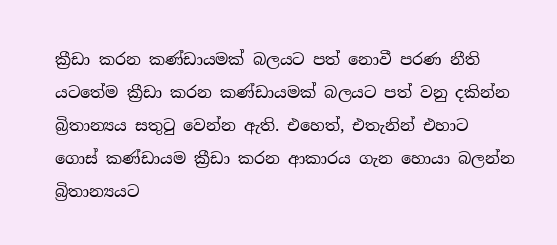ක්‍රීඩා කරන කණ්ඩායමක් බලයට පත් නොවී පරණ නීති යටතේම ක්‍රීඩා කරන කණ්ඩායමක් බලයට පත් වනු දකින්න බ්‍රිතාන්‍යය සතුටු වෙන්න ඇති. එහෙත්, එතැනින් එහාට ගොස් කණ්ඩායම ක්‍රීඩා කරන ආකාරය ගැන හොයා බලන්න බ්‍රිතාන්‍යයට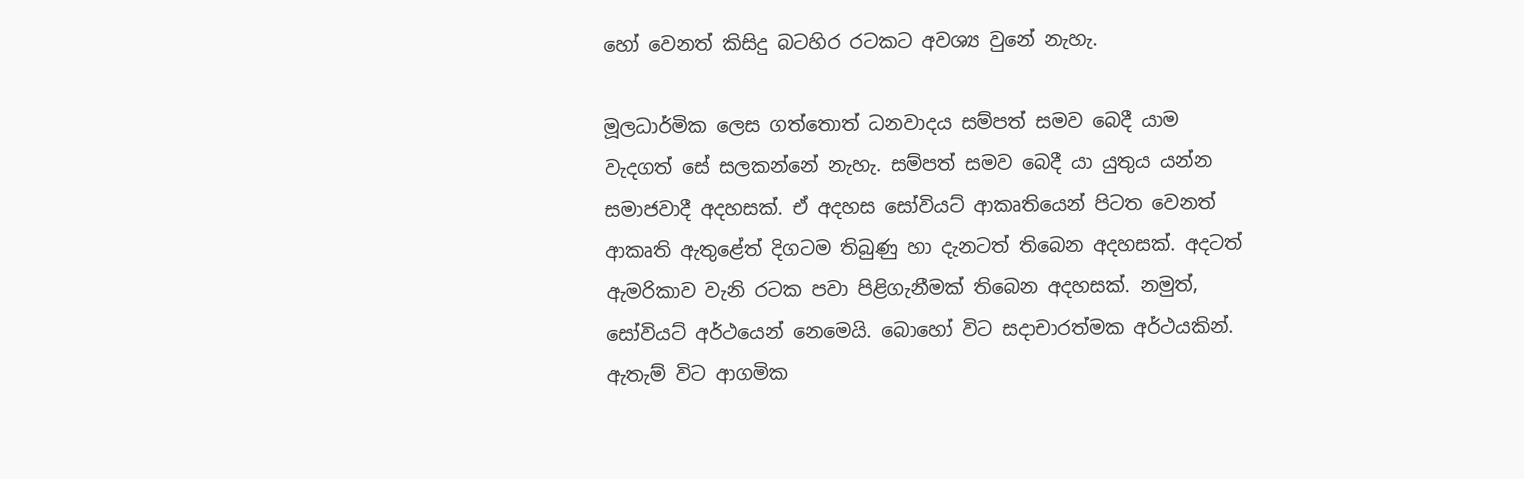හෝ වෙනත් කිසිදු බටහිර රටකට අවශ්‍ය වුනේ නැහැ.

මූලධාර්මික ලෙස ගත්තොත් ධනවාදය සම්පත් සමව බෙදී යාම වැදගත් සේ සලකන්නේ නැහැ. සම්පත් සමව බෙදී යා යුතුය යන්න සමාජවාදී අදහසක්. ඒ අදහස සෝවියට් ආකෘතියෙන් පිටත වෙනත් ආකෘති ඇතුළේත් දිගටම තිබුණු හා දැනටත් තිබෙන අදහසක්. අදටත් ඇමරිකාව වැනි රටක පවා පිළිගැනීමක් තිබෙන අදහසක්. නමුත්, සෝවියට් අර්ථයෙන් නෙමෙයි. බොහෝ විට සදාචාරත්මක අර්ථයකින්. ඇතැම් විට ආගමික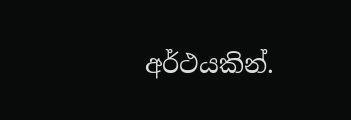අර්ථයකින්.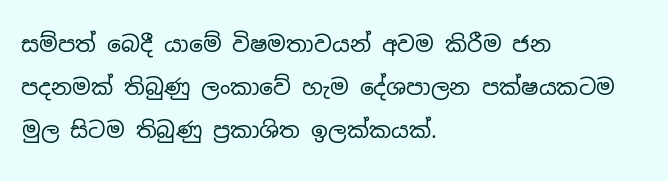සම්පත් බෙදී යාමේ විෂමතාවයන් අවම කිරීම ජන පදනමක් තිබුණු ලංකාවේ හැම දේශපාලන පක්ෂයකටම මුල සිටම තිබුණු ප්‍රකාශිත ඉලක්කයක්.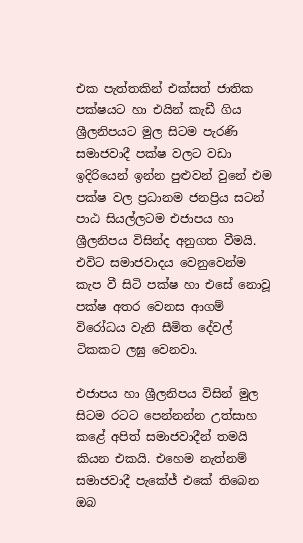එක පැත්තකින් එක්සත් ජාතික පක්ෂයට හා එයින් කැඩී ගිය ශ්‍රීලනිපයට මුල සිටම පැරණි සමාජවාදී පක්ෂ වලට වඩා ඉදිරියෙන් ඉන්න පුළුවන් වුනේ එම පක්ෂ වල ප්‍රධානම ජනප්‍රිය සටන් පාඨ සියල්ලටම එජාපය හා ශ්‍රීලනිපය විසින්ද අනුගත වීමයි. එවිට සමාජවාදය වෙනුවෙන්ම කැප වී සිටි පක්ෂ හා එසේ නොවූ පක්ෂ අතර වෙනස ආගම් විරෝධය වැනි සීමිත දේවල් ටිකකට ලඝු වෙනවා.

එජාපය හා ශ්‍රීලනිපය විසින් මුල සිටම රටට පෙන්නන්න උත්සාහ කළේ අපිත් සමාජවාදීන් තමයි කියන එකයි. එහෙම නැත්නම් සමාජවාදී පැකේජ් එකේ තිබෙන ඔබ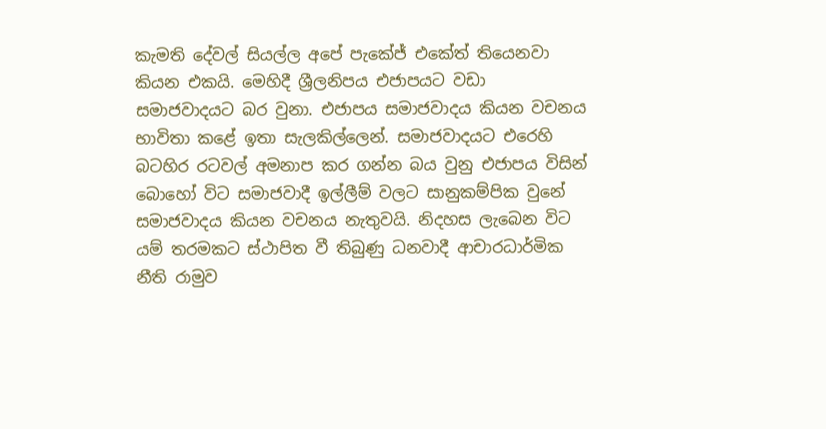කැමති දේවල් සියල්ල අපේ පැකේජ් එකේත් තියෙනවා කියන එකයි. මෙහිදී ශ්‍රීලනිපය එජාපයට වඩා සමාජවාදයට බර වුනා. එජාපය සමාජවාදය කියන වචනය භාවිතා කළේ ඉතා සැලකිල්ලෙන්. සමාජවාදයට එරෙහි බටහිර රටවල් අමනාප කර ගන්න බය වුනු එජාපය විසින් බොහෝ විට සමාජවාදී ඉල්ලීම් වලට සානුකම්පික වුනේ සමාජවාදය කියන වචනය නැතුවයි. නිදහස ලැබෙන විට යම් තරමකට ස්ථාපිත වී තිබුණු ධනවාදී ආචාරධාර්මික නීති රාමුව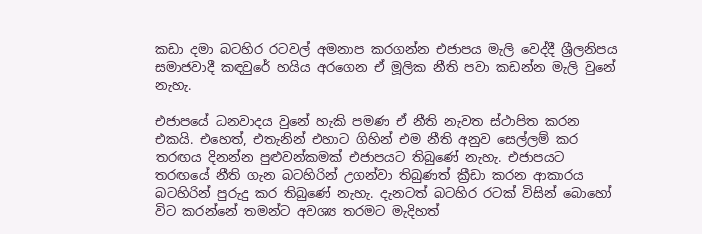කඩා දමා බටහිර රටවල් අමනාප කරගන්න එජාපය මැලි වෙද්දී ශ්‍රීලනිපය සමාජවාදී කඳවුරේ හයිය අරගෙන ඒ මූලික නීති පවා කඩන්න මැලි වුනේ නැහැ.

එජාපයේ ධනවාදය වුනේ හැකි පමණ ඒ නීති නැවත ස්ථාපිත කරන එකයි. එහෙත්, එතැනින් එහාට ගිහින් එම නීති අනුව සෙල්ලම් කර තරඟය දිනන්න පුළුවන්කමක් එජාපයට තිබුණේ නැහැ. එජාපයට තරඟයේ නීති ගැන බටහිරින් උගන්වා තිබුණත් ක්‍රීඩා කරන ආකාරය බටහිරින් පුරුදු කර තිබුණේ නැහැ. දැනටත් බටහිර රටක් විසින් බොහෝ විට කරන්නේ තමන්ට අවශ්‍ය තරමට මැදිහත්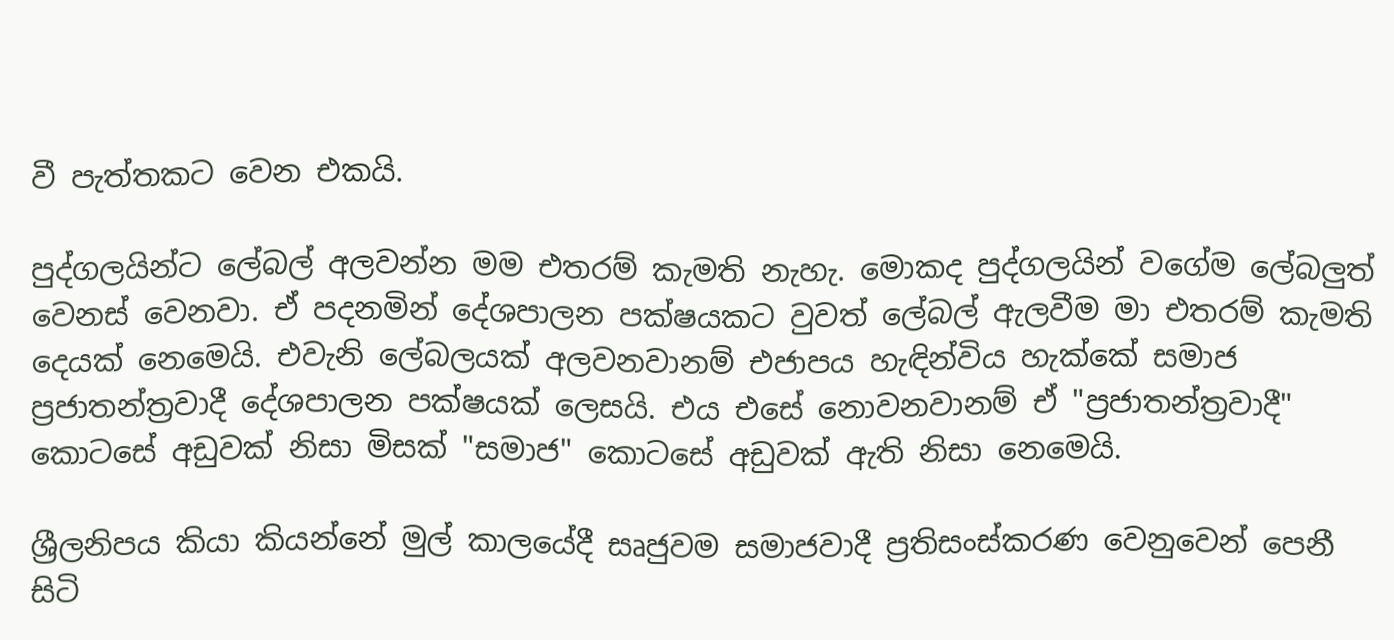වී පැත්තකට වෙන එකයි.

පුද්ගලයින්ට ලේබල් අලවන්න මම එතරම් කැමති නැහැ. මොකද පුද්ගලයින් වගේම ලේබලුත් වෙනස් වෙනවා. ඒ පදනමින් දේශපාලන පක්ෂයකට වුවත් ලේබල් ඇලවීම මා එතරම් කැමති දෙයක් නෙමෙයි. එවැනි ලේබලයක් අලවනවානම් එජාපය හැඳින්විය හැක්කේ සමාජ ප්‍රජාතන්ත්‍රවාදී දේශපාලන පක්ෂයක් ලෙසයි. එය එසේ නොවනවානම් ඒ "ප්‍රජාතන්ත්‍රවාදී" කොටසේ අඩුවක් නිසා මිසක් "සමාජ" කොටසේ අඩුවක් ඇති නිසා නෙමෙයි.

ශ්‍රීලනිපය කියා කියන්නේ මුල් කාලයේදී සෘජුවම සමාජවාදී ප්‍රතිසංස්කරණ වෙනුවෙන් පෙනී සිටි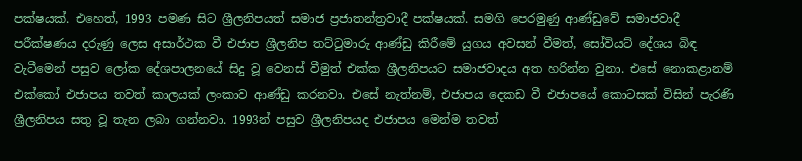පක්ෂයක්. එහෙත්, 1993 පමණ සිට ශ්‍රීලනිපයත් සමාජ ප්‍රජාතන්ත්‍රවාදී පක්ෂයක්. සමගි පෙරමුණු ආණ්ඩුවේ සමාජවාදී පරීක්ෂණය දරුණු ලෙස අසාර්ථක වී එජාප ශ්‍රීලනිප තට්ටුමාරු ආණ්ඩු කිරීමේ යුගය අවසන් වීමත්, සෝවියට් දේශය බිඳ වැටීමෙන් පසුව ලෝක දේශපාලනයේ සිදු වූ වෙනස් වීමුත් එක්ක ශ්‍රීලනිපයට සමාජවාදය අත හරින්න වුනා. එසේ නොකළානම් එක්කෝ එජාපය තවත් කාලයක් ලංකාව ආණ්ඩු කරනවා. එසේ නැත්නම්, එජාපය දෙකඩ වී එජාපයේ කොටසක් විසින් පැරණි ශ්‍රීලනිපය සතු වූ තැන ලබා ගන්නවා. 1993න් පසුව ශ්‍රීලනිපයද එජාපය මෙන්ම තවත්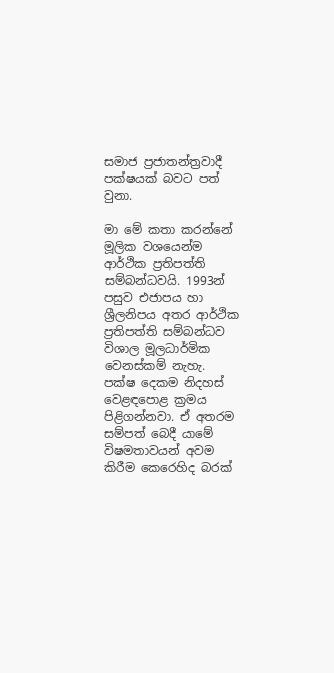සමාජ ප්‍රජාතන්ත්‍රවාදී පක්ෂයක් බවට පත් වුනා.

මා මේ කතා කරන්නේ මූලික වශයෙන්ම ආර්ථික ප්‍රතිපත්ති සම්බන්ධවයි. 1993න් පසුව එජාපය හා ශ්‍රීලනිපය අතර ආර්ථික ප්‍රතිපත්ති සම්බන්ධව විශාල මූලධාර්මික වෙනස්කම් නැහැ. පක්ෂ දෙකම නිදහස් වෙළඳපොළ ක්‍රමය පිළිගන්නවා. ඒ අතරම සම්පත් බෙදී යාමේ විෂමතාවයන් අවම කිරීම කෙරෙහිද බරක්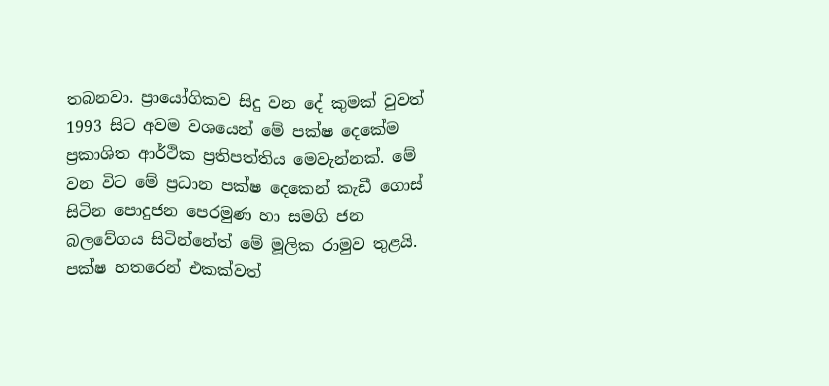තබනවා. ප්‍රායෝගිකව සිදු වන දේ කුමක් වුවත් 1993 සිට අවම වශයෙන් මේ පක්ෂ දෙකේම ප්‍රකාශිත ආර්ථික ප්‍රතිපත්තිය මෙවැන්නක්. මේ වන විට මේ ප්‍රධාන පක්ෂ දෙකෙන් කැඩී ගොස් සිටින පොදුජන පෙරමුණ හා සමගි ජන බලවේගය සිටින්නේත් මේ මූලික රාමුව තුළයි. පක්ෂ හතරෙන් එකක්වත්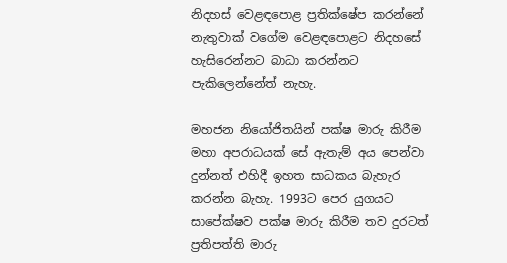නිදහස් වෙළඳපොළ ප්‍රතික්ෂේප කරන්නේ නැතුවාක් වගේම වෙළඳපොළට නිදහසේ හැසිරෙන්නට බාධා කරන්නට පැකිලෙන්නේත් නැහැ.

මහජන නියෝජිතයින් පක්ෂ මාරු කිරීම මහා අපරාධයක් සේ ඇතැම් අය පෙන්වා දුන්නත් එහිදී ඉහත සාධකය බැහැර කරන්න බැහැ. 1993ට පෙර යුගයට සාපේක්ෂව පක්ෂ මාරු කිරීම තව දුරටත් ප්‍රතිපත්ති මාරු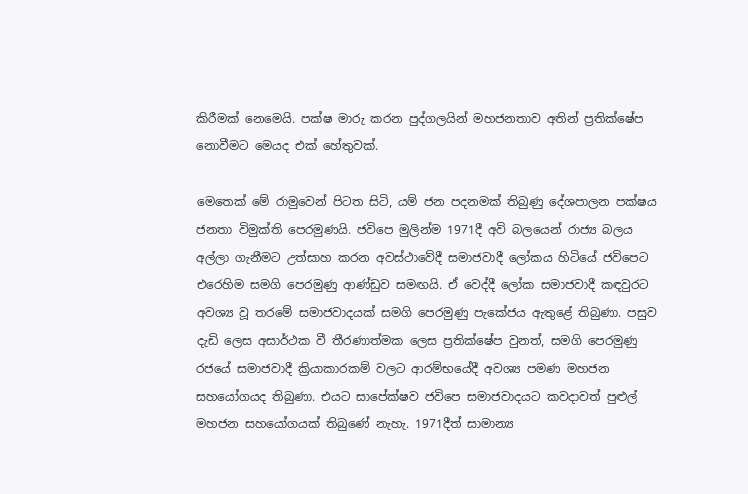කිරීමක් නෙමෙයි. පක්ෂ මාරු කරන පුද්ගලයින් මහජනතාව අතින් ප්‍රතික්ෂේප නොවීමට මෙයද එක් හේතුවක්.

මෙතෙක් මේ රාමුවෙන් පිටත සිටි, යම් ජන පදනමක් තිබුණු දේශපාලන පක්ෂය ජනතා විමුක්ති පෙරමුණයි. ජවිපෙ මුලින්ම 1971දී අවි බලයෙන් රාජ්‍ය බලය අල්ලා ගැනීමට උත්සාහ කරන අවස්ථාවේදී සමාජවාදී ලෝකය හිටියේ ජවිපෙට එරෙහිම සමගි පෙරමුණු ආණ්ඩුව සමඟයි. ඒ වෙද්දී ලෝක සමාජවාදී කඳවුරට අවශ්‍ය වූ තරමේ සමාජවාදයක් සමගි පෙරමුණු පැකේජය ඇතුළේ තිබුණා. පසුව දැඩි ලෙස අසාර්ථක වී තීරණාත්මක ලෙස ප්‍රතික්ෂේප වුනත්, සමගි පෙරමුණු රජයේ සමාජවාදී ක්‍රියාකාරකම් වලට ආරම්භයේදී අවශ්‍ය පමණ මහජන සහයෝගයද තිබුණා. එයට සාපේක්ෂව ජවිපෙ සමාජවාදයට කවදාවත් පුළුල් මහජන සහයෝගයක් තිබුණේ නැහැ. 1971දීත් සාමාන්‍ය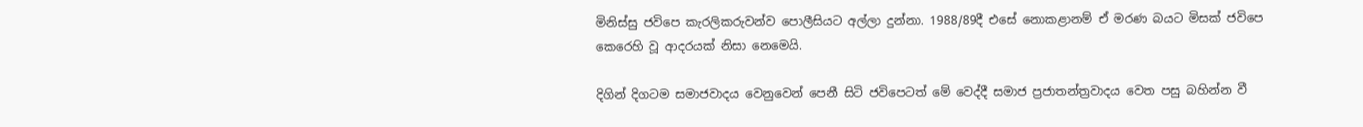මිනිස්සු ජවිපෙ කැරලිකරුවන්ව පොලීසියට අල්ලා දුන්නා. 1988/89දී එසේ නොකළානම් ඒ මරණ බයට මිසක් ජවිපෙ කෙරෙහි වූ ආදරයක් නිසා නෙමෙයි.

දිගින් දිගටම සමාජවාදය වෙනුවෙන් පෙනී සිටි ජවිපෙටත් මේ වෙද්දී සමාජ ප්‍රජාතන්ත්‍රවාදය වෙත පසු බහින්න වී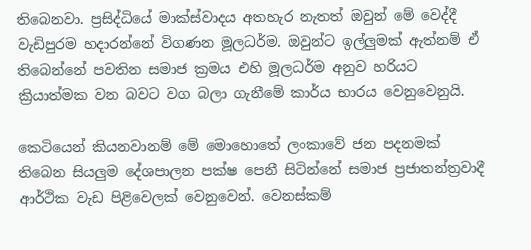තිබෙනවා. ප්‍රසිද්ධියේ මාක්ස්වාදය අතහැර නැතත් ඔවුන් මේ වෙද්දී වැඩිපුරම හදාරන්නේ විගණන මූලධර්ම. ඔවුන්ට ඉල්ලුමක් ඇත්නම් ඒ තිබෙන්නේ පවතින සමාජ ක්‍රමය එහි මූලධර්ම අනුව හරියට ක්‍රියාත්මක වන බවට වග බලා ගැනීමේ කාර්ය භාරය වෙනුවෙනුයි.

කෙටියෙන් කියනවානම් මේ මොහොතේ ලංකාවේ ජන පදනමක් තිබෙන සියලුම දේශපාලන පක්ෂ පෙනී සිටින්නේ සමාජ ප්‍රජාතන්ත්‍රවාදී ආර්ථික වැඩ පිළිවෙලක් වෙනුවෙන්. වෙනස්කම්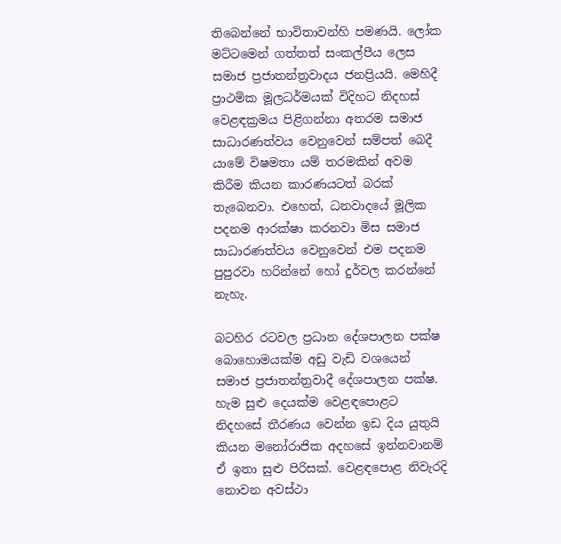තිබෙන්නේ භාවිතාවන්හි පමණයි. ලෝක මට්ටමෙන් ගත්තත් සංකල්පීය ලෙස සමාජ ප්‍රජාතන්ත්‍රවාදය ජනප්‍රියයි. මෙහිදී ප්‍රාථමික මූලධර්මයක් විදිහට නිදහස් වෙළඳක්‍රමය පිළිගන්නා අතරම සමාජ සාධාරණත්වය වෙනුවෙන් සම්පත් බෙදී යාමේ විෂමතා යම් තරමකින් අවම කිරීම කියන කාරණයටත් බරක් තැබෙනවා. එහෙත්, ධනවාදයේ මූලික පදනම ආරක්ෂා කරනවා මිස සමාජ සාධාරණත්වය වෙනුවෙන් එම පදනම පුපුරවා හරින්නේ හෝ දුර්වල කරන්නේ නැහැ.

බටහිර රටවල ප්‍රධාන දේශපාලන පක්ෂ බොහොමයක්ම අඩු වැඩි වශයෙන් සමාජ ප්‍රජාතන්ත්‍රවාදී දේශපාලන පක්ෂ. හැම සුළු දෙයක්ම වෙළඳපොළට නිදහසේ තීරණය වෙන්න ඉඩ දිය යුතුයි කියන මනෝරාජික අදහසේ ඉන්නවානම් ඒ ඉතා සුළු පිරිසක්. වෙළඳපොළ නිවැරදි නොවන අවස්ථා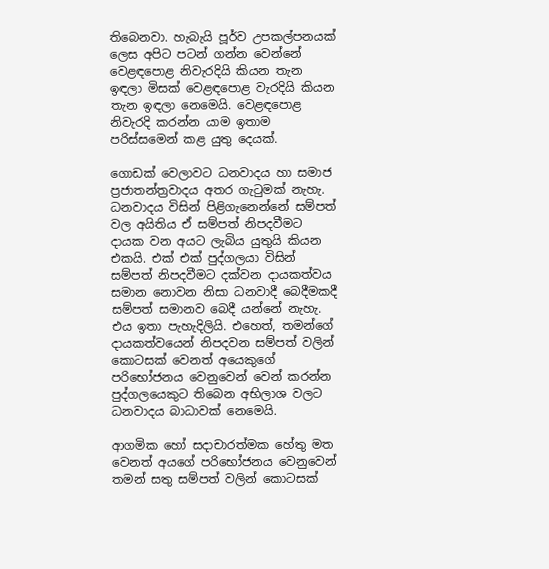තිබෙනවා. හැබැයි පූර්ව උපකල්පනයක් ලෙස අපිට පටන් ගන්න වෙන්නේ වෙළඳපොළ නිවැරදියි කියන තැන ඉඳලා මිසක් වෙළඳපොළ වැරදියි කියන තැන ඉඳලා නෙමෙයි. වෙළඳපොළ නිවැරදි කරන්න යාම ඉතාම පරිස්සමෙන් කළ යුතු දෙයක්.

ගොඩක් වෙලාවට ධනවාදය හා සමාජ ප්‍රජාතන්ත්‍රවාදය අතර ගැටුමක් නැහැ. ධනවාදය විසින් පිළිගැනෙන්නේ සම්පත් වල අයිතිය ඒ සම්පත් නිපදවීමට දායක වන අයට ලැබිය යුතුයි කියන එකයි. එක් එක් පුද්ගලයා විසින් සම්පත් නිපදවීමට දක්වන දායකත්වය සමාන නොවන නිසා ධනවාදී බෙදීමකදී සම්පත් සමානව බෙදී යන්නේ නැහැ. එය ඉතා පැහැදිලියි. එහෙත්, තමන්ගේ දායකත්වයෙන් නිපදවන සම්පත් වලින් කොටසක් වෙනත් අයෙකුගේ පරිභෝජනය වෙනුවෙන් වෙන් කරන්න පුද්ගලයෙකුට තිබෙන අභිලාශ වලට ධනවාදය බාධාවක් නෙමෙයි.

ආගමික හෝ සදාචාරත්මක හේතු මත වෙනත් අයගේ පරිභෝජනය වෙනුවෙන් තමන් සතු සම්පත් වලින් කොටසක්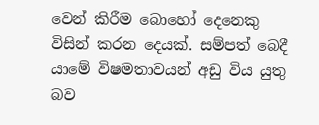වෙන් කිරීම බොහෝ දෙනෙකු විසින් කරන දෙයක්. සම්පත් බෙදී යාමේ විෂමතාවයන් අඩු විය යුතු බව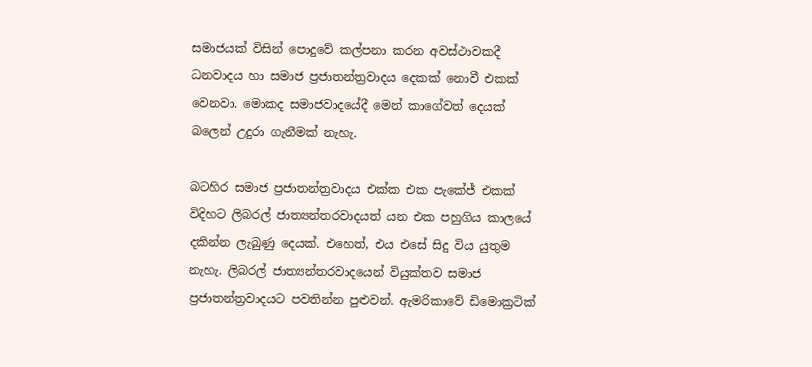සමාජයක් විසින් පොදුවේ කල්පනා කරන අවස්ථාවකදී ධනවාදය හා සමාජ ප්‍රජාතන්ත්‍රවාදය දෙකක් නොවී එකක් වෙනවා. මොකද සමාජවාදයේදී මෙන් කාගේවත් දෙයක් බලෙන් උදුරා ගැනීමක් නැහැ.

බටහිර සමාජ ප්‍රජාතන්ත්‍රවාදය එක්ක එක පැකේජ් එකක් විදිහට ලිබරල් ජාත්‍යන්තරවාදයත් යන එක පහුගිය කාලයේ දකින්න ලැබුණු දෙයක්. එහෙත්, එය එසේ සිදු විය යුතුම නැහැ. ලිබරල් ජාත්‍යන්තරවාදයෙන් වියුක්තව සමාජ ප්‍රජාතන්ත්‍රවාදයට පවතින්න පුළුවන්. ඇමරිකාවේ ඩිමොක්‍රටික්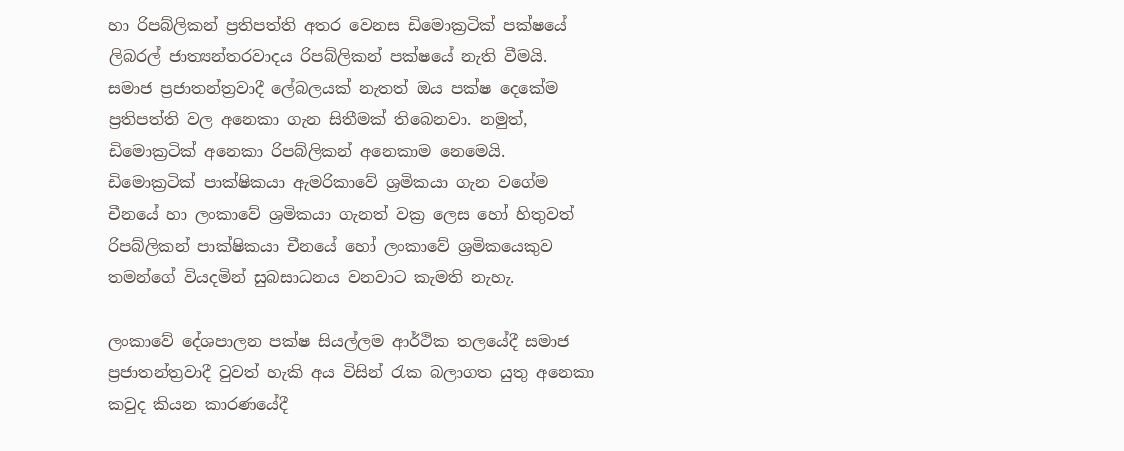හා රිපබ්ලිකන් ප්‍රතිපත්ති අතර වෙනස ඩිමොක්‍රටික් පක්ෂයේ ලිබරල් ජාත්‍යන්තරවාදය රිපබ්ලිකන් පක්ෂයේ නැති වීමයි. සමාජ ප්‍රජාතන්ත්‍රවාදී ලේබලයක් නැතත් ඔය පක්ෂ දෙකේම ප්‍රතිපත්ති වල අනෙකා ගැන සිතීමක් තිබෙනවා. නමුත්, ඩිමොක්‍රටික් අනෙකා රිපබ්ලිකන් අනෙකාම නෙමෙයි. ඩිමොක්‍රටික් පාක්ෂිකයා ඇමරිකාවේ ශ්‍රමිකයා ගැන වගේම චීනයේ හා ලංකාවේ ශ්‍රමිකයා ගැනත් වක්‍ර ලෙස හෝ හිතුවත් රිපබ්ලිකන් පාක්ෂිකයා චීනයේ හෝ ලංකාවේ ශ්‍රමිකයෙකුව තමන්ගේ වියදමින් සුබසාධනය වනවාට කැමති නැහැ.

ලංකාවේ දේශපාලන පක්ෂ සියල්ලම ආර්ථික තලයේදී සමාජ ප්‍රජාතන්ත්‍රවාදී වුවත් හැකි අය විසින් රැක බලාගත යුතු අනෙකා කවුද කියන කාරණයේදී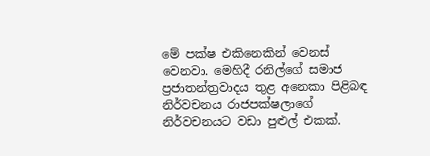මේ පක්ෂ එකිනෙකින් වෙනස් වෙනවා. මෙහිදී රනිල්ගේ සමාජ ප්‍රජාතන්ත්‍රවාදය තුළ අනෙකා පිළිබඳ නිර්වචනය රාජපක්ෂලාගේ නිර්වචනයට වඩා පුළුල් එකක්.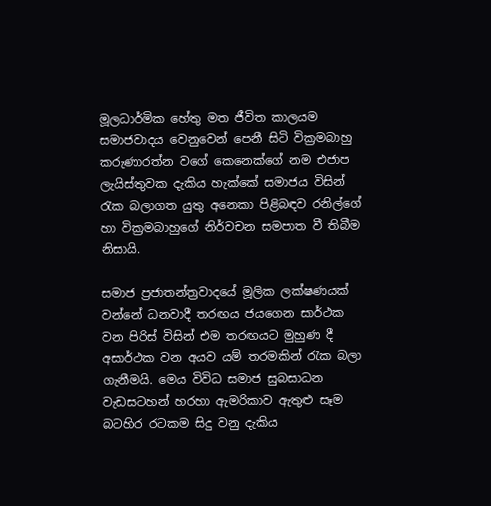මූලධාර්මික හේතු මත ජීවිත කාලයම සමාජවාදය වෙනුවෙන් පෙනී සිටි වික්‍රමබාහු කරුණාරත්න වගේ කෙනෙක්ගේ නම එජාප ලැයිස්තුවක දැකිය හැක්කේ සමාජය විසින් රැක බලාගත යුතු අනෙකා පිළිබඳව රනිල්ගේ හා වික්‍රමබාහුගේ නිර්වචන සමපාත වී තිබීම නිසායි.

සමාජ ප්‍රජාතන්ත්‍රවාදයේ මූලික ලක්ෂණයක් වන්නේ ධනවාදී තරඟය ජයගෙන සාර්ථක වන පිරිස් විසින් එම තරඟයට මුහුණ දී අසාර්ථක වන අයව යම් තරමකින් රැක බලා ගැනීමයි. මෙය විවිධ සමාජ සුබසාධන වැඩසටහන් හරහා ඇමරිකාව ඇතුළු සෑම බටහිර රටකම සිදු වනු දැකිය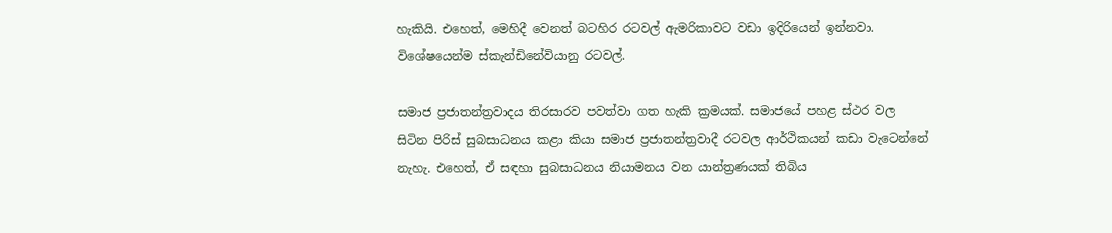හැකියි. එහෙත්, මෙහිදී වෙනත් බටහිර රටවල් ඇමරිකාවට වඩා ඉදිරියෙන් ඉන්නවා. විශේෂයෙන්ම ස්කැන්ඩිනේවියානු රටවල්.

සමාජ ප්‍රජාතන්ත්‍රවාදය තිරසාරව පවත්වා ගත හැකි ක්‍රමයක්. සමාජයේ පහළ ස්ථර වල සිටින පිරිස් සුබසාධනය කළා කියා සමාජ ප්‍රජාතන්ත්‍රවාදී රටවල ආර්ථිකයන් කඩා වැටෙන්නේ නැහැ. එහෙත්, ඒ සඳහා සුබසාධනය නියාමනය වන යාන්ත්‍රණයක් තිබිය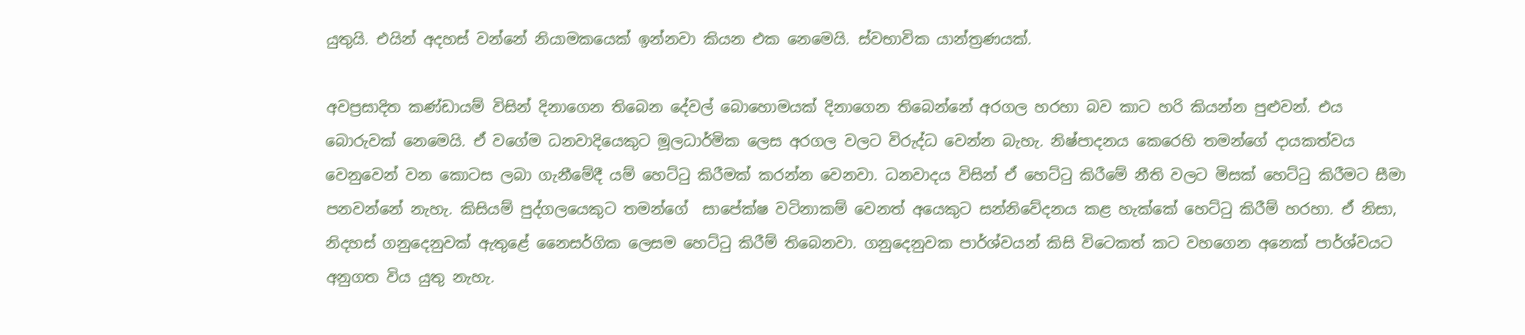යුතුයි. එයින් අදහස් වන්නේ නියාමකයෙක් ඉන්නවා කියන එක නෙමෙයි. ස්වභාවික යාන්ත්‍රණයක්.

අවප්‍රසාදිත කණ්ඩායම් විසින් දිනාගෙන තිබෙන දේවල් බොහොමයක් දිනාගෙන තිබෙන්නේ අරගල හරහා බව කාට හරි කියන්න පුළුවන්. එය බොරුවක් නෙමෙයි. ඒ වගේම ධනවාදියෙකුට මූලධාර්මික ලෙස අරගල වලට විරුද්ධ වෙන්න බැහැ. නිෂ්පාදනය කෙරෙහි තමන්ගේ දායකත්වය වෙනුවෙන් වන කොටස ලබා ගැනීමේදී යම් හෙට්ටු කිරීමක් කරන්න වෙනවා. ධනවාදය විසින් ඒ හෙට්ටු කිරීමේ නීති වලට මිසක් හෙට්ටු කිරීමට සීමා පනවන්නේ නැහැ. කිසියම් පුද්ගලයෙකුට තමන්ගේ  සාපේක්ෂ වටිනාකම් වෙනත් අයෙකුට සන්නිවේදනය කළ හැක්කේ හෙට්ටු කිරීම් හරහා. ඒ නිසා, නිදහස් ගනුදෙනුවක් ඇතුළේ නෛසර්ගික ලෙසම හෙට්ටු කිරීම් තිබෙනවා. ගනුදෙනුවක පාර්ශ්වයන් කිසි විටෙකත් කට වහගෙන අනෙක් පාර්ශ්වයට අනුගත විය යුතු නැහැ.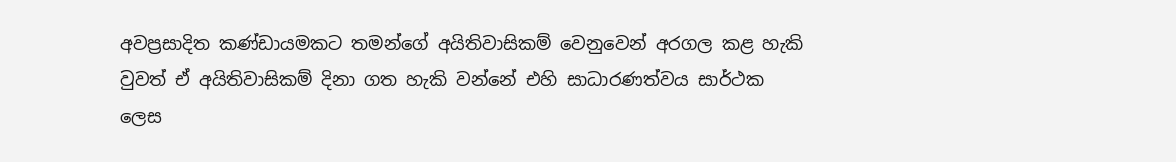අවප්‍රසාදිත කණ්ඩායමකට තමන්ගේ අයිතිවාසිකම් වෙනුවෙන් අරගල කළ හැකි වුවත් ඒ අයිතිවාසිකම් දිනා ගත හැකි වන්නේ එහි සාධාරණත්වය සාර්ථක ලෙස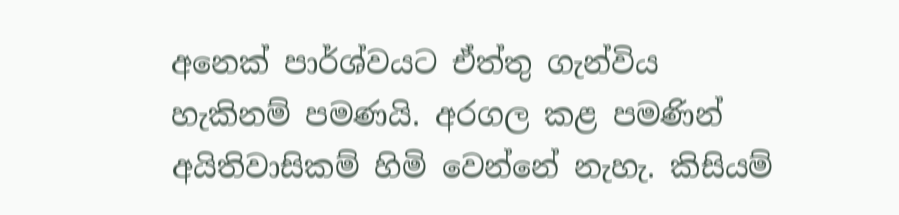අනෙක් පාර්ශ්වයට ඒත්තු ගැන්විය හැකිනම් පමණයි. අරගල කළ පමණින් අයිතිවාසිකම් හිමි වෙන්නේ නැහැ. කිසියම්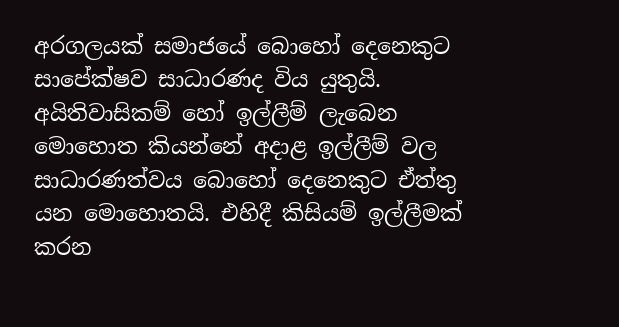අරගලයක් සමාජයේ බොහෝ දෙනෙකුට සාපේක්ෂව සාධාරණද විය යුතුයි. අයිතිවාසිකම් හෝ ඉල්ලීම් ලැබෙන මොහොත කියන්නේ අදාළ ඉල්ලීම් වල සාධාරණත්වය බොහෝ දෙනෙකුට ඒත්තු යන මොහොතයි. එහිදී කිසියම් ඉල්ලීමක් කරන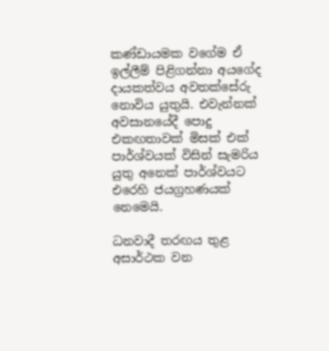කණ්ඩායමක වගේම ඒ ඉල්ලීම් පිළිගන්නා අයගේද දායකත්වය අවතක්සේරු නොවිය යුතුයි. එවැන්නක් අවසානයේදී පොදු එකඟතාවක් මිසක් එක් පාර්ශ්වයක් විසින් සැමරිය යුතු අනෙක් පාර්ශ්වයට එරෙහි ජයග්‍රහණයක් නෙමෙයි.

ධනවාදී තරඟය තුළ අසාර්ථක වන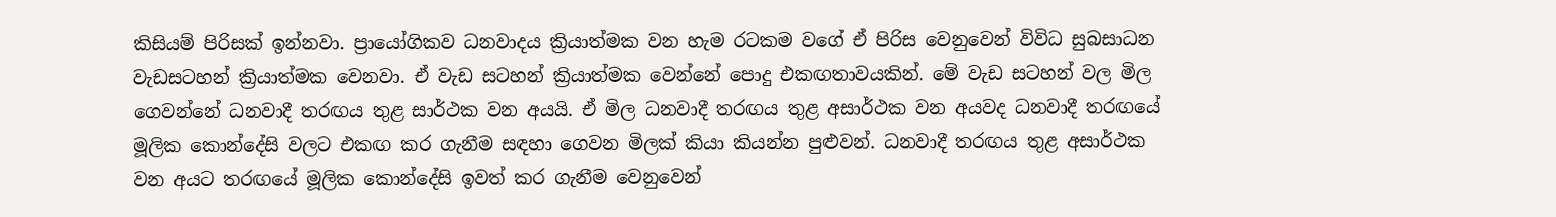කිසියම් පිරිසක් ඉන්නවා. ප්‍රායෝගිකව ධනවාදය ක්‍රියාත්මක වන හැම රටකම වගේ ඒ පිරිස වෙනුවෙන් විවිධ සුබසාධන වැඩසටහන් ක්‍රියාත්මක වෙනවා. ඒ වැඩ සටහන් ක්‍රියාත්මක වෙන්නේ පොදු එකඟතාවයකින්. මේ වැඩ සටහන් වල මිල ගෙවන්නේ ධනවාදී තරඟය තුළ සාර්ථක වන අයයි. ඒ මිල ධනවාදී තරඟය තුළ අසාර්ථක වන අයවද ධනවාදී තරඟයේ මූලික කොන්දේසි වලට එකඟ කර ගැනීම සඳහා ගෙවන මිලක් කියා කියන්න පුළුවන්. ධනවාදී තරඟය තුළ අසාර්ථක වන අයට තරඟයේ මූලික කොන්දේසි ඉවත් කර ගැනීම වෙනුවෙන්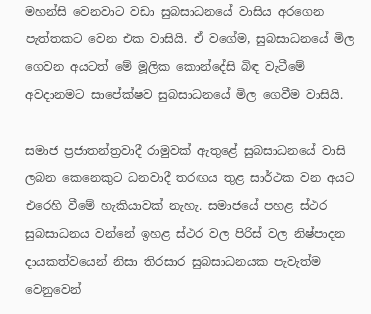මහන්සි වෙනවාට වඩා සුබසාධනයේ වාසිය අරගෙන පැත්තකට වෙන එක වාසියි. ඒ වගේම, සුබසාධනයේ මිල ගෙවන අයටත් මේ මූලික කොන්දේසි බිඳ වැටීමේ අවදානමට සාපේක්ෂව සුබසාධනයේ මිල ගෙවීම වාසියි.

සමාජ ප්‍රජාතන්ත්‍රවාදී රාමුවක් ඇතුළේ සුබසාධනයේ වාසි ලබන කෙනෙකුට ධනවාදී තරඟය තුළ සාර්ථක වන අයට එරෙහි වීමේ හැකියාවක් නැහැ. සමාජයේ පහළ ස්ථර සුබසාධනය වන්නේ ඉහළ ස්ථර වල පිරිස් වල නිෂ්පාදන දායකත්වයෙන් නිසා තිරසාර සුබසාධනයක පැවැත්ම වෙනුවෙන්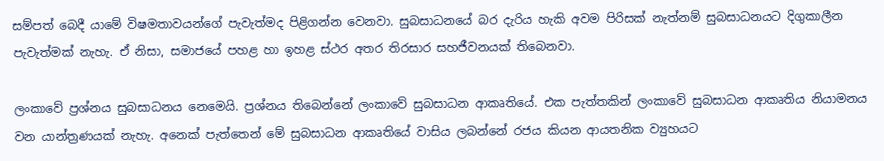සම්පත් බෙදී යාමේ විෂමතාවයන්ගේ පැවැත්මද පිළිගන්න වෙනවා. සුබසාධනයේ බර දැරිය හැකි අවම පිරිසක් නැත්නම් සුබසාධනයට දිගුකාලීන පැවැත්මක් නැහැ. ඒ නිසා, සමාජයේ පහළ හා ඉහළ ස්ථර අතර තිරසාර සහජීවනයක් තිබෙනවා.

ලංකාවේ ප්‍රශ්නය සුබසාධනය නෙමෙයි. ප්‍රශ්නය තිබෙන්නේ ලංකාවේ සුබසාධන ආකෘතියේ. එක පැත්තකින් ලංකාවේ සුබසාධන ආකෘතිය නියාමනය වන යාන්ත්‍රණයක් නැහැ. අනෙක් පැත්තෙන් මේ සුබසාධන ආකෘතියේ වාසිය ලබන්නේ රජය කියන ආයතනික ව්‍යුහයට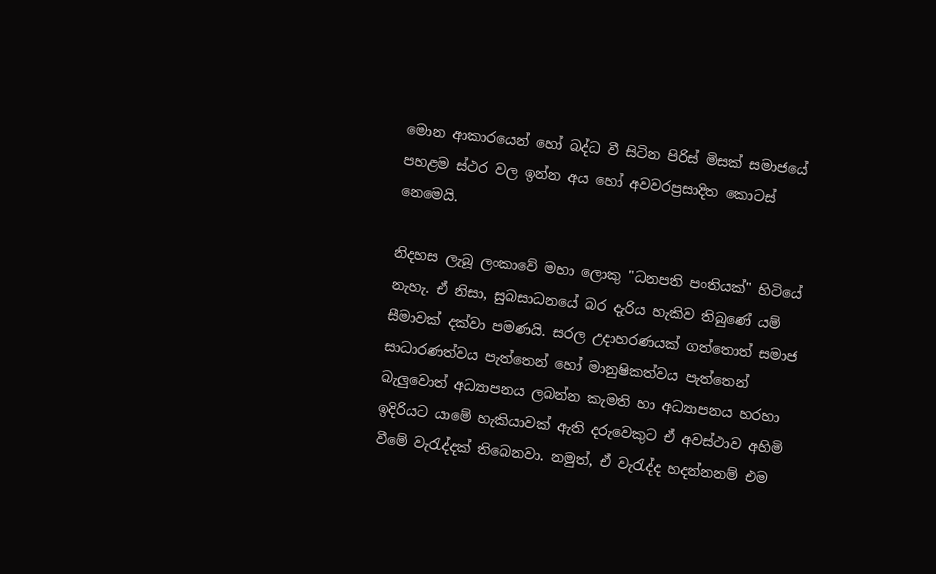මොන ආකාරයෙන් හෝ බද්ධ වී සිටින පිරිස් මිසක් සමාජයේ පහළම ස්ථර වල ඉන්න අය හෝ අවවරප්‍රසාදිත කොටස් නෙමෙයි.

නිදහස ලැබූ ලංකාවේ මහා ලොකු "ධනපති පංතියක්" හිටියේ නැහැ. ඒ නිසා, සුබසාධනයේ බර දැරිය හැකිව තිබුණේ යම් සීමාවක් දක්වා පමණයි. සරල උදාහරණයක් ගත්තොත් සමාජ සාධාරණත්වය පැත්තෙන් හෝ මානුෂිකත්වය පැත්තෙන් බැලුවොත් අධ්‍යාපනය ලබන්න කැමති හා අධ්‍යාපනය හරහා ඉදිරියට යාමේ හැකියාවක් ඇති දරුවෙකුට ඒ අවස්ථාව අහිමි වීමේ වැරැද්දක් තිබෙනවා. නමුත්, ඒ වැරැද්ද හදන්නනම් එම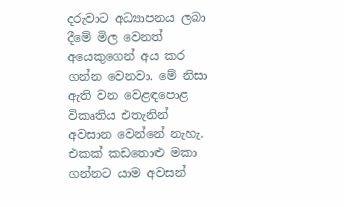දරුවාට අධ්‍යාපනය ලබා දීමේ මිල වෙනත් අයෙකුගෙන් අය කර ගන්න වෙනවා. මේ නිසා ඇති වන වෙළඳපොළ විකෘතිය එතැනින් අවසාන වෙන්නේ නැහැ. එකක් කඩතොළු මකා ගන්නට යාම අවසන්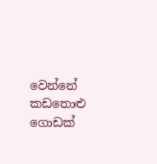වෙන්නේ කඩතොළු ගොඩක්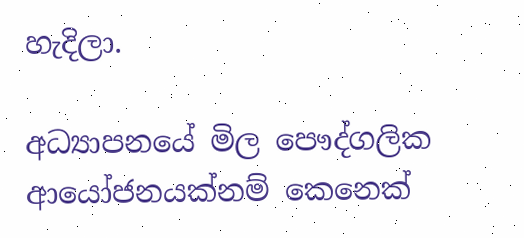හැදිලා.

අධ්‍යාපනයේ මිල පෞද්ගලික ආයෝජනයක්නම් කෙනෙක්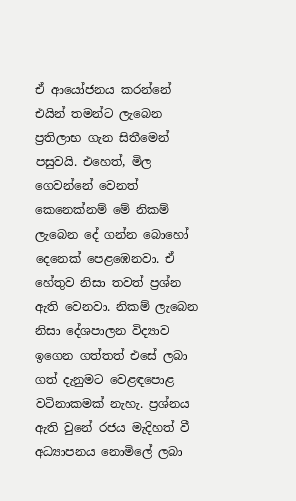ඒ ආයෝජනය කරන්නේ එයින් තමන්ට ලැබෙන ප්‍රතිලාභ ගැන සිතීමෙන් පසුවයි. එහෙත්, මිල ගෙවන්නේ වෙනත් කෙනෙක්නම් මේ නිකම් ලැබෙන දේ ගන්න බොහෝ දෙනෙක් පෙළඹෙනවා. ඒ හේතුව නිසා තවත් ප්‍රශ්න ඇති වෙනවා. නිකම් ලැබෙන නිසා දේශපාලන විද්‍යාව ඉගෙන ගත්තත් එසේ ලබා ගත් දැනුමට වෙළඳපොළ වටිනාකමක් නැහැ. ප්‍රශ්නය ඇති වුනේ රජය මැදිහත් වී අධ්‍යාපනය නොමිලේ ලබා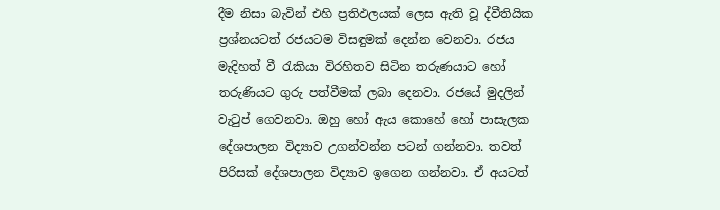දීම නිසා බැවින් එහි ප්‍රතිඵලයක් ලෙස ඇති වූ ද්වීතියික ප්‍රශ්නයටත් රජයටම විසඳුමක් දෙන්න වෙනවා. රජය මැදිහත් වී රැකියා විරහිතව සිටින තරුණයාට හෝ තරුණියට ගුරු පත්වීමක් ලබා දෙනවා. රජයේ මුදලින් වැටුප් ගෙවනවා. ඔහු හෝ ඇය කොහේ හෝ පාසැලක දේශපාලන විද්‍යාව උගන්වන්න පටන් ගන්නවා. තවත් පිරිසක් දේශපාලන විද්‍යාව ඉගෙන ගන්නවා. ඒ අයටත්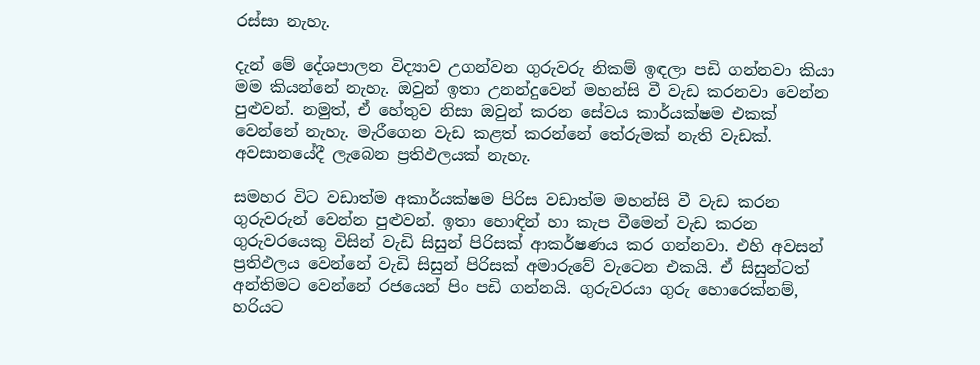රස්සා නැහැ.

දැන් මේ දේශපාලන විද්‍යාව උගන්වන ගුරුවරු නිකම් ඉඳලා පඩි ගන්නවා කියා මම කියන්නේ නැහැ. ඔවුන් ඉතා උනන්දුවෙන් මහන්සි වී වැඩ කරනවා වෙන්න පුළුවන්. නමුත්, ඒ හේතුව නිසා ඔවුන් කරන සේවය කාර්යක්ෂම එකක් වෙන්නේ නැහැ. මැරීගෙන වැඩ කළත් කරන්නේ තේරුමක් නැති වැඩක්. අවසානයේදී ලැබෙන ප්‍රතිඵලයක් නැහැ.

සමහර විට වඩාත්ම අකාර්යක්ෂම පිරිස වඩාත්ම මහන්සි වී වැඩ කරන ගුරුවරුන් වෙන්න පුළුවන්. ඉතා හොඳින් හා කැප වීමෙන් වැඩ කරන ගුරුවරයෙකු විසින් වැඩි සිසුන් පිරිසක් ආකර්ෂණය කර ගන්නවා. එහි අවසන් ප්‍රතිඵලය වෙන්නේ වැඩි සිසුන් පිරිසක් අමාරුවේ වැටෙන එකයි. ඒ සිසුන්ටත් අන්තිමට වෙන්නේ රජයෙන් පිං පඩි ගන්නයි. ගුරුවරයා ගුරු හොරෙක්නම්, හරියට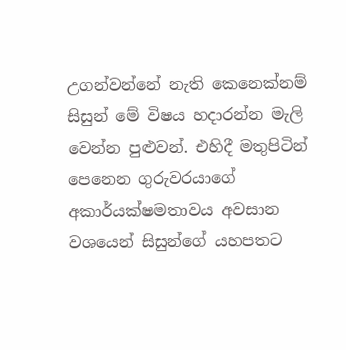උගන්වන්නේ නැති කෙනෙක්නම් සිසුන් මේ විෂය හදාරන්න මැලි වෙන්න පුළුවන්. එහිදී මතුපිටින් පෙනෙන ගුරුවරයාගේ අකාර්යක්ෂමතාවය අවසාන වශයෙන් සිසුන්ගේ යහපතට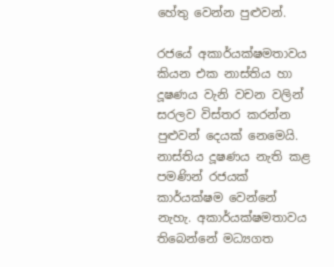හේතු වෙන්න පුළුවන්.

රජයේ අකාර්යක්ෂමතාවය කියන එක නාස්තිය හා දූෂණය වැනි වචන වලින් සරලව විස්තර කරන්න පුළුවන් දෙයක් නෙමෙයි. නාස්තිය දූෂණය නැති කළ පමණින් රජයක් කාර්යක්ෂම වෙන්නේ නැහැ. අකාර්යක්ෂමතාවය තිබෙන්නේ මධ්‍යගත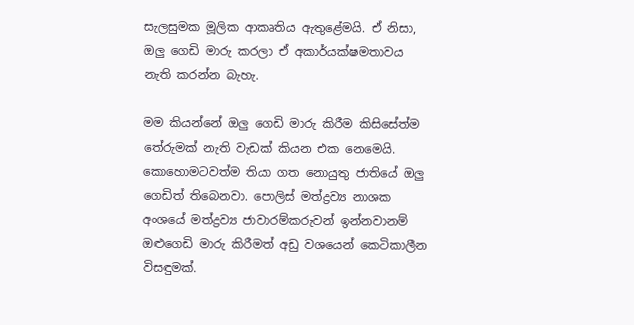සැලසුමක මූලික ආකෘතිය ඇතුළේමයි. ඒ නිසා, ඔලු ගෙඩි මාරු කරලා ඒ අකාර්යක්ෂමතාවය නැති කරන්න බැහැ.

මම කියන්නේ ඔලු ගෙඩි මාරු කිරීම කිසිසේත්ම තේරුමක් නැති වැඩක් කියන එක නෙමෙයි. කොහොමටවත්ම තියා ගත නොයුතු ජාතියේ ඔලු ගෙඩිත් තිබෙනවා. පොලිස් මත්ද්‍රව්‍ය නාශක අංශයේ මත්ද්‍රව්‍ය ජාවාරම්කරුවන් ඉන්නවානම් ඔළුගෙඩි මාරු කිරීමත් අඩු වශයෙන් කෙටිකාලීන විසඳුමක්.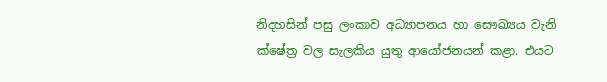නිදහසින් පසු ලංකාව අධ්‍යාපනය හා සෞඛ්‍යය වැනි ක්ෂේත්‍ර වල සැලකිය යුතු ආයෝජනයන් කළා. එයට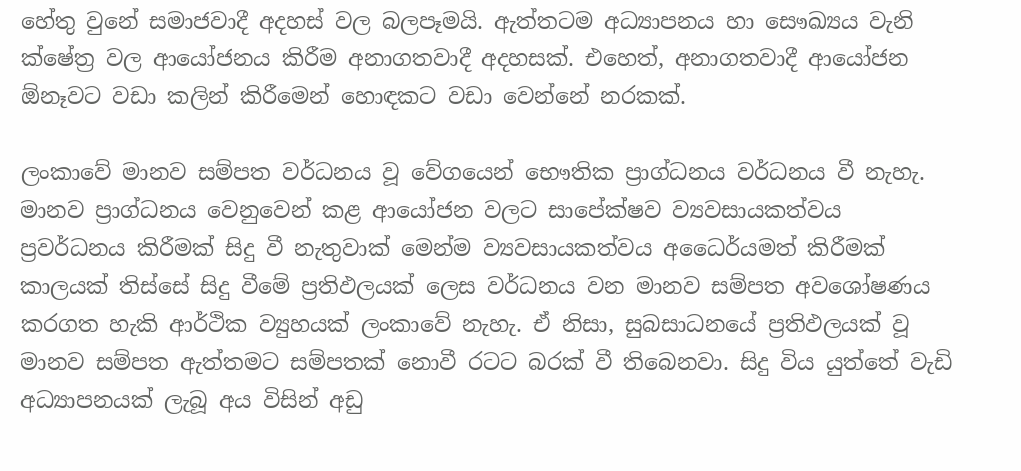හේතු වුනේ සමාජවාදී අදහස් වල බලපෑමයි. ඇත්තටම අධ්‍යාපනය හා සෞඛ්‍යය වැනි ක්ෂේත්‍ර වල ආයෝජනය කිරීම අනාගතවාදී අදහසක්. එහෙත්, අනාගතවාදී ආයෝජන ඕනෑවට වඩා කලින් කිරීමෙන් හොඳකට වඩා වෙන්නේ නරකක්.

ලංකාවේ මානව සම්පත වර්ධනය වූ වේගයෙන් භෞතික ප්‍රාග්ධනය වර්ධනය වී නැහැ. මානව ප්‍රාග්ධනය වෙනුවෙන් කළ ආයෝජන වලට සාපේක්ෂව ව්‍යවසායකත්වය ප්‍රවර්ධනය කිරීමක් සිදු වී නැතුවාක් මෙන්ම ව්‍යවසායකත්වය අධෛර්යමත් කිරීමක් කාලයක් තිස්සේ සිදු වීමේ ප්‍රතිඵලයක් ලෙස වර්ධනය වන මානව සම්පත අවශෝෂණය කරගත හැකි ආර්ථික ව්‍යුහයක් ලංකාවේ නැහැ. ඒ නිසා, සුබසාධනයේ ප්‍රතිඵලයක් වූ මානව සම්පත ඇත්තමට සම්පතක් නොවී රටට බරක් වී තිබෙනවා. සිදු විය යුත්තේ වැඩි අධ්‍යාපනයක් ලැබූ අය විසින් අඩු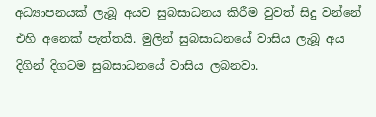අධ්‍යාපනයක් ලැබූ අයව සුබසාධනය කිරීම වුවත් සිදු වන්නේ එහි අනෙක් පැත්තයි. මුලින් සුබසාධනයේ වාසිය ලැබූ අය දිගින් දිගටම සුබසාධනයේ වාසිය ලබනවා.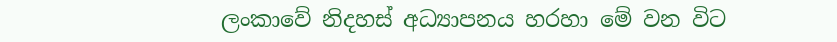ලංකාවේ නිදහස් අධ්‍යාපනය හරහා මේ වන විට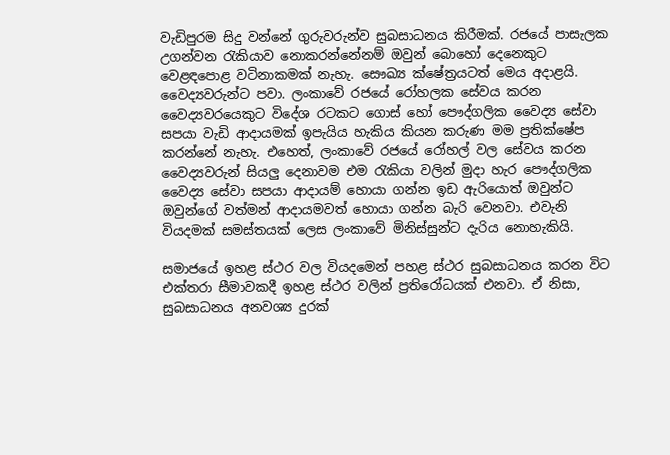වැඩිපුරම සිදු වන්නේ ගුරුවරුන්ව සුබසාධනය කිරීමක්. රජයේ පාසැලක උගන්වන රැකියාව නොකරන්නේනම් ඔවුන් බොහෝ දෙනෙකුට වෙළඳපොළ වටිනාකමක් නැහැ. සෞඛ්‍ය ක්ෂේත්‍රයටත් මෙය අදාළයි. වෛද්‍යවරුන්ට පවා. ලංකාවේ රජයේ රෝහලක සේවය කරන වෛද්‍යවරයෙකුට විදේශ රටකට ගොස් හෝ පෞද්ගලික වෛද්‍ය සේවා සපයා වැඩි ආදායමක් ඉපැයිය හැකිය කියන කරුණ මම ප්‍රතික්ෂේප කරන්නේ නැහැ. එහෙත්, ලංකාවේ රජයේ රෝහල් වල සේවය කරන වෛද්‍යවරුන් සියලු දෙනාවම එම රැකියා වලින් මුදා හැර පෞද්ගලික වෛද්‍ය සේවා සපයා ආදායම් හොයා ගන්න ඉඩ ඇරියොත් ඔවුන්ට ඔවුන්ගේ වත්මන් ආදායමවත් හොයා ගන්න බැරි වෙනවා. එවැනි වියදමක් සමස්තයක් ලෙස ලංකාවේ මිනිස්සුන්ට දැරිය නොහැකියි.

සමාජයේ ඉහළ ස්ථර වල වියදමෙන් පහළ ස්ථර සුබසාධනය කරන විට එක්තරා සීමාවකදී ඉහළ ස්ථර වලින් ප්‍රතිරෝධයක් එනවා. ඒ නිසා, සුබසාධනය අනවශ්‍ය දුරක්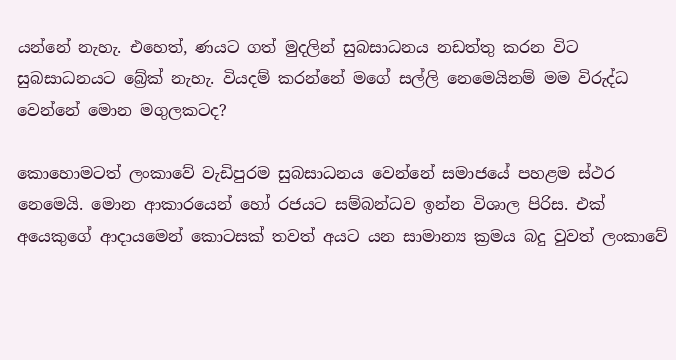යන්නේ නැහැ. එහෙත්, ණයට ගත් මුදලින් සුබසාධනය නඩත්තු කරන විට සුබසාධනයට බ්‍රේක් නැහැ. වියදම් කරන්නේ මගේ සල්ලි නෙමෙයිනම් මම විරුද්ධ වෙන්නේ මොන මගුලකටද?

කොහොමටත් ලංකාවේ වැඩිපුරම සුබසාධනය වෙන්නේ සමාජයේ පහළම ස්ථර නෙමෙයි. මොන ආකාරයෙන් හෝ රජයට සම්බන්ධව ඉන්න විශාල පිරිස. එක් අයෙකුගේ ආදායමෙන් කොටසක් තවත් අයට යන සාමාන්‍ය ක්‍රමය බදු වුවත් ලංකාවේ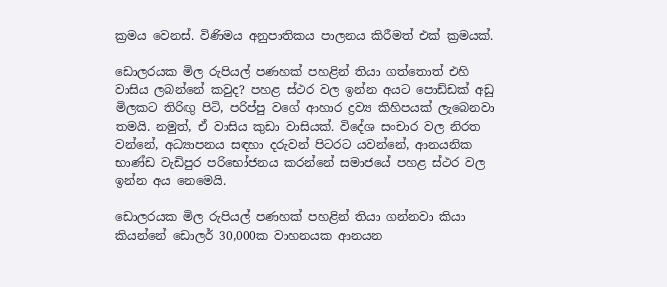ක්‍රමය වෙනස්. විණිමය අනුපාතිකය පාලනය කිරීමත් එක් ක්‍රමයක්.

ඩොලරයක මිල රුපියල් පණහක් පහළින් තියා ගත්තොත් එහි වාසිය ලබන්නේ කවුද? පහළ ස්ථර වල ඉන්න අයට පොඩ්ඩක් අඩු මිලකට තිරිඟු පිටි, පරිප්පු වගේ ආහාර ද්‍රව්‍ය කිහිපයක් ලැබෙනවා තමයි. නමුත්, ඒ වාසිය කුඩා වාසියක්. විදේශ සංචාර වල නිරත වන්නේ, අධ්‍යාපනය සඳහා දරුවන් පිටරට යවන්නේ, ආනයනික භාණ්ඩ වැඩිපුර පරිභෝජනය කරන්නේ සමාජයේ පහළ ස්ථර වල ඉන්න අය නෙමෙයි.

ඩොලරයක මිල රුපියල් පණහක් පහළින් තියා ගන්නවා කියා කියන්නේ ඩොලර් 30,000ක වාහනයක ආනයන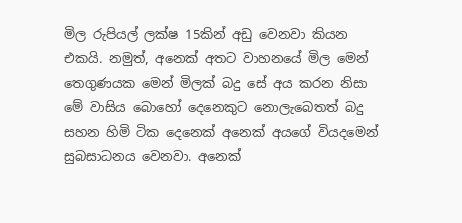මිල රුපියල් ලක්ෂ 15කින් අඩු වෙනවා කියන එකයි. නමුත්, අනෙක් අතට වාහනයේ මිල මෙන් තෙගුණයක මෙන් මිලක් බදු සේ අය කරන නිසා මේ වාසිය බොහෝ දෙනෙකුට නොලැබෙතත් බදු සහන හිමි ටික දෙනෙක් අනෙක් අයගේ වියදමෙන් සුබසාධනය වෙනවා. අනෙක්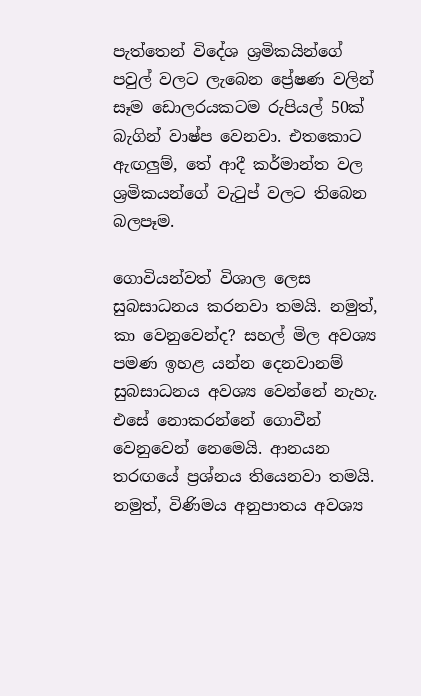පැත්තෙන් විදේශ ශ්‍රමිකයින්ගේ පවුල් වලට ලැබෙන ප්‍රේෂණ වලින් සෑම ඩොලරයකටම රුපියල් 50ක් බැගින් වාෂ්ප වෙනවා. එතකොට ඇඟලුම්, තේ ආදී කර්මාන්ත වල ශ්‍රමිකයන්ගේ වැටුප් වලට තිබෙන බලපෑම.

ගොවියන්වත් විශාල ලෙස සුබසාධනය කරනවා තමයි. නමුත්, කා වෙනුවෙන්ද? සහල් මිල අවශ්‍ය පමණ ඉහළ යන්න දෙනවානම් සුබසාධනය අවශ්‍ය වෙන්නේ නැහැ. එසේ නොකරන්නේ ගොවීන් වෙනුවෙන් නෙමෙයි. ආනයන තරඟයේ ප්‍රශ්නය තියෙනවා තමයි. නමුත්, විණිමය අනුපාතය අවශ්‍ය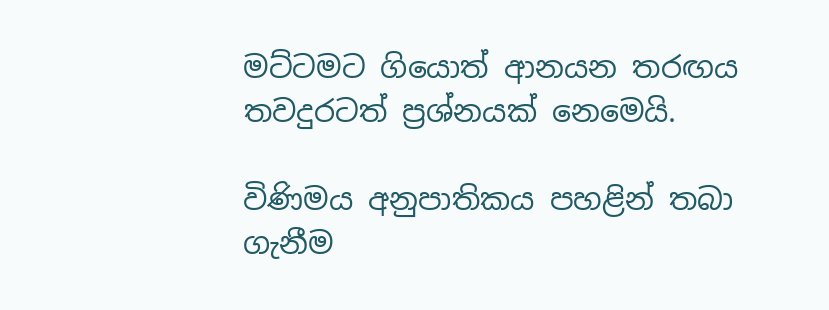මට්ටමට ගියොත් ආනයන තරඟය තවදුරටත් ප්‍රශ්නයක් නෙමෙයි.

විණිමය අනුපාතිකය පහළින් තබා ගැනීම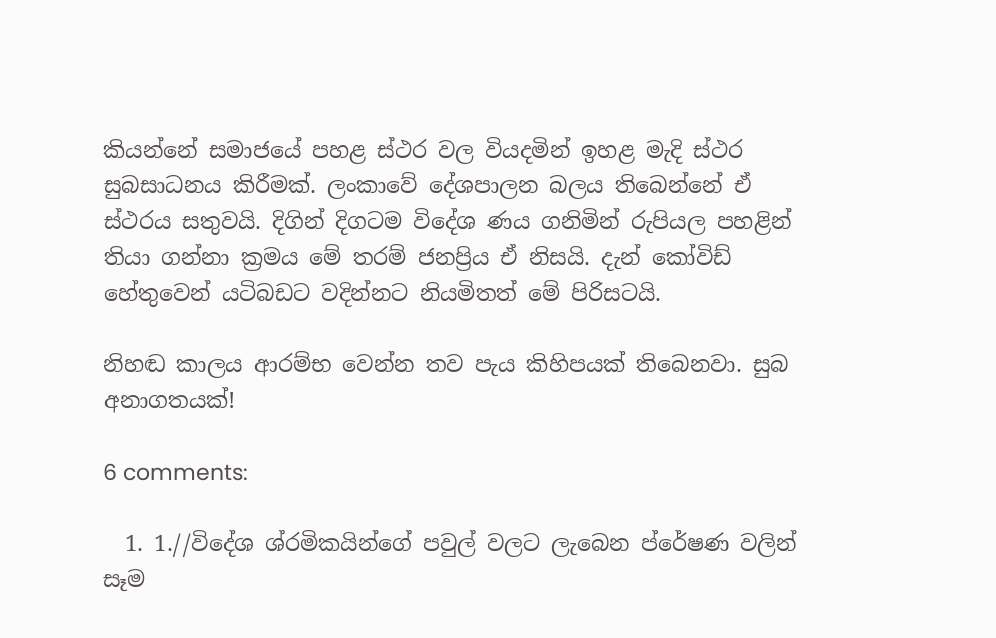කියන්නේ සමාජයේ පහළ ස්ථර වල වියදමින් ඉහළ මැදි ස්ථර සුබසාධනය කිරීමක්. ලංකාවේ දේශපාලන බලය තිබෙන්නේ ඒ ස්ථරය සතුවයි. දිගින් දිගටම විදේශ ණය ගනිමින් රුපියල පහළින් තියා ගන්නා ක්‍රමය මේ තරම් ජනප්‍රිය ඒ නිසයි. දැන් කෝවිඩ් හේතුවෙන් යටිබඩට වදින්නට නියමිතත් මේ පිරිසටයි.

නිහඬ කාලය ආරම්භ වෙන්න තව පැය කිහිපයක් තිබෙනවා. සුබ අනාගතයක්!

6 comments:

  1. 1.//විදේශ ශ්රමිකයින්ගේ පවුල් වලට ලැබෙන ප්රේෂණ වලින් සෑම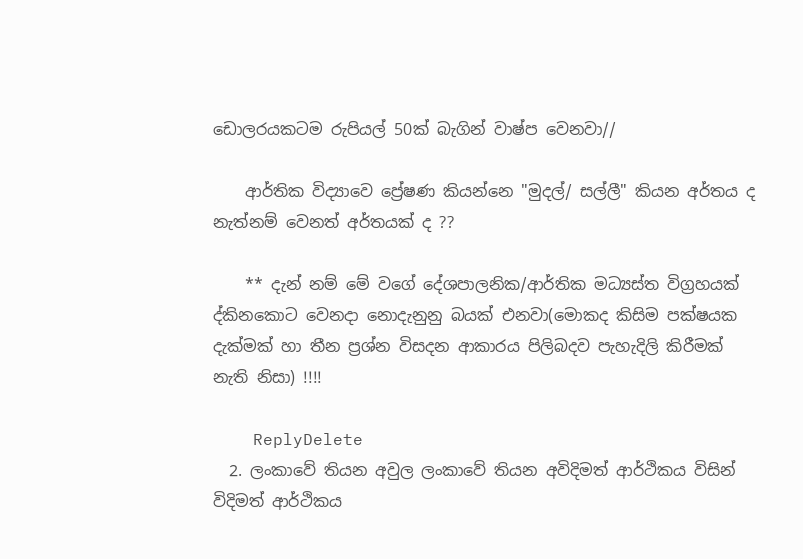ඩොලරයකටම රුපියල් 50ක් බැගින් වාෂ්ප වෙනවා//

    ආර්තික විද්‍යාවෙ ප්‍රේෂණ කියන්නෙ "මුදල්/ සල්ලී" කියන අර්තය ද නැත්නම් වෙනත් අර්තයක් ද ??

    ** දැන් නම් මේ වගේ දේශපාලනික/ආර්තික මධ්‍යස්ත විග්‍රහයක් ද්කිනකොට වෙනදා නොදැනුනු බයක් එනවා(මොකද කිසිම පක්ෂයක දැක්මක් හා තීන ප්‍රශ්න විසදන ආකාරය පිලිබදව පැහැදිලි කිරීමක් නැති නිසා) !!!!

    ReplyDelete
  2. ලංකාවේ තියන අවුල ලංකාවේ තියන අවිදිමත් ආර්ථිකය විසින් විදිමත් ආර්ථිකය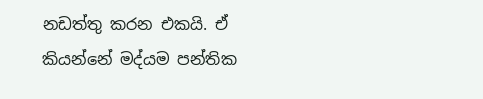නඩත්තු කරන එකයි. ඒ කියන්නේ මද්යම පන්තික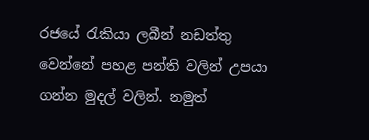රජයේ රැකියා ලබීන් නඩත්තු වෙන්නේ පහළ පන්ති වලින් උපයා ගන්න මුදල් වලින්. නමුත්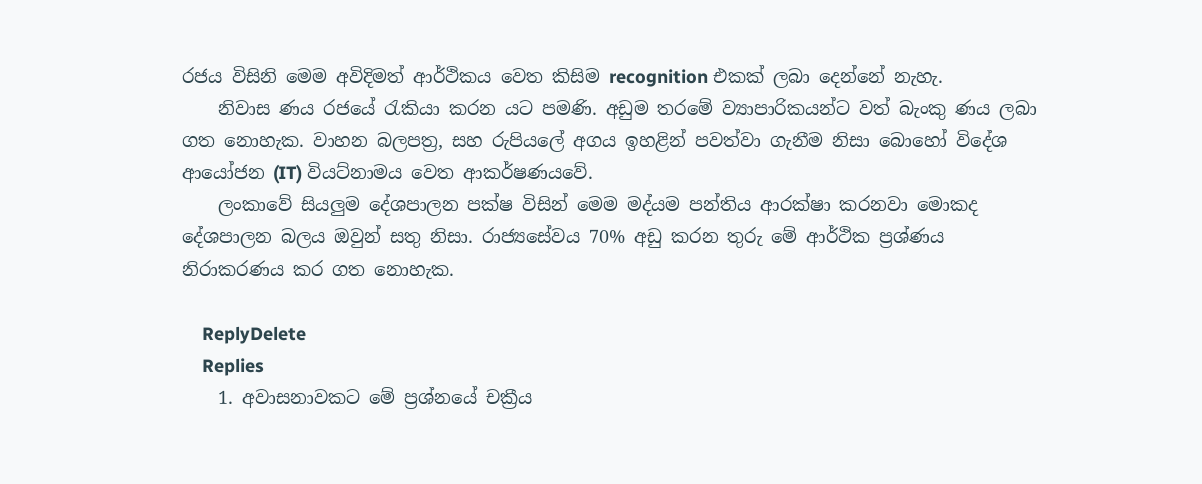රජය විසිනි මෙම අවිදිමත් ආර්ථිකය වෙත කිසිම recognition එකක් ලබා දෙන්නේ නැහැ.
    නිවාස ණය රජයේ රැකියා කරන යට පමණි. අඩුම තරමේ ව්‍යාපාරිකයන්ට වත් බැංකු ණය ලබා ගත නොහැක. වාහන බලපත්‍ර, සහ රුපියලේ අගය ඉහළින් පවත්වා ගැනීම නිසා බොහෝ විදේශ ආයෝජන (IT) වියට්නාමය වෙත ආකර්ෂණයවේ.
    ලංකාවේ සියලුම දේශපාලන පක්ෂ විසින් මෙම මද්යම පන්තිය ආරක්ෂා කරනවා මොකද දේශපාලන බලය ඔවුන් සතු නිසා. රාජ්‍යසේවය 70% අඩු කරන තුරු මේ ආර්ථික ප්‍රශ්ණය නිරාකරණය කර ගත නොහැක.

    ReplyDelete
    Replies
    1. අවාසනාවකට මේ ප්‍රශ්නයේ චක්‍රීය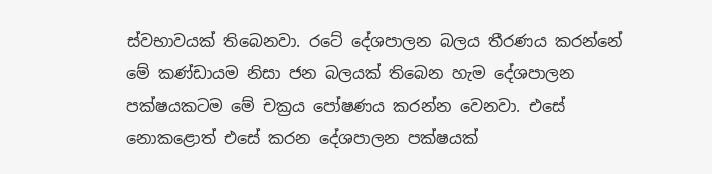ස්වභාවයක් තිබෙනවා. රටේ දේශපාලන බලය තීරණය කරන්නේ මේ කණ්ඩායම නිසා ජන බලයක් තිබෙන හැම දේශපාලන පක්ෂයකටම මේ චක්‍රය පෝෂණය කරන්න වෙනවා. එසේ නොකළොත් එසේ කරන දේශපාලන පක්ෂයක්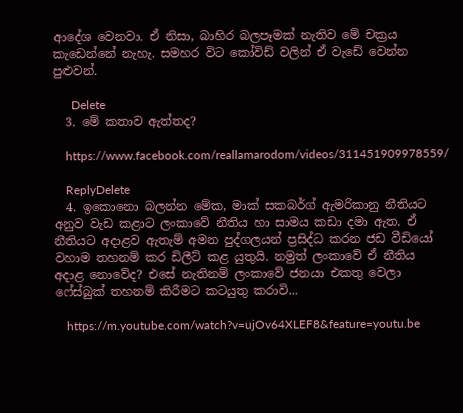ආදේශ වෙනවා. ඒ නිසා, බාහිර බලපෑමක් නැතිව මේ චක්‍රය කැඩෙන්නේ නැහැ. සමහර විට කෝවිඩ් වලින් ඒ වැඩේ වෙන්න පුළුවන්.

      Delete
  3. මේ කතාව ඇත්තද?

    https://www.facebook.com/reallamarodom/videos/311451909978559/

    ReplyDelete
  4. ඉකොනො බලන්න මේක, මාක් සකබර්ග් ඇමරිකානු නීතියට අනුව වැඩ කළාට ලංකාවේ නීතිය හා සාමය කඩා දමා ඇත. ඒ නීතියට අදාළව ඇතැම් අමන පුද්ගලයන් ප්‍රසිද්ධ කරන ජඩ වීඩියෝ වහාම තහනම් කර ඩිලීට් කළ යුතුයි. නමුත් ලංකාවේ ඒ නීතිය අදාළ නොවේද? එසේ නැතිනම් ලංකාවේ ජනයා එකතු වෙලා ෆේස්බුක් තහනම් කිරීමට කටයුතු කරාවි...

    https://m.youtube.com/watch?v=ujOv64XLEF8&feature=youtu.be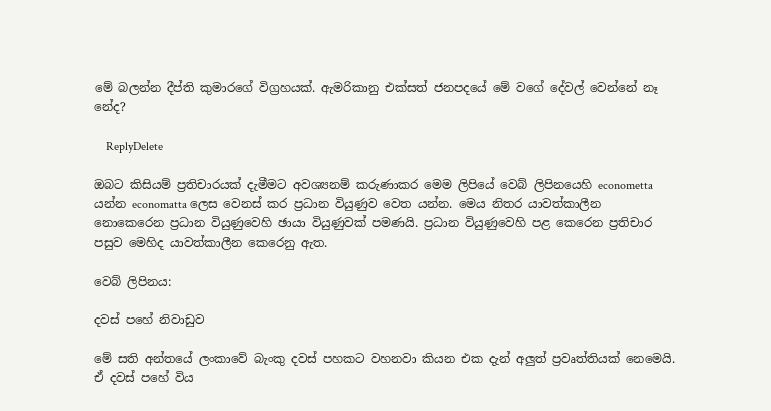මේ බලන්න දීප්ති කුමාරගේ විග්‍රහයක්. ඇමරිකානු එක්සත් ජනපදයේ මේ වගේ දේවල් වෙන්නේ නෑ නේද?

    ReplyDelete

ඔබට කිසියම් ප්‍රතිචාරයක් දැමීමට අවශ්‍යනම් කරුණාකර මෙම ලිපියේ වෙබ් ලිපිනයෙහි econometta යන්න economatta ලෙස වෙනස් කර ප්‍රධාන වියුණුව වෙත යන්න. මෙය නිතර යාවත්කාලීන නොකෙරෙන ප්‍රධාන වියුණුවෙහි ඡායා වියුණුවක් පමණයි. ප්‍රධාන වියුණුවෙහි පළ කෙරෙන ප්‍රතිචාර පසුව මෙහිද යාවත්කාලීන කෙරෙනු ඇත.

වෙබ් ලිපිනය:

දවස් පහේ නිවාඩුව

මේ සති අන්තයේ ලංකාවේ බැංකු දවස් පහකට වහනවා කියන එක දැන් අලුත් ප්‍රවෘත්තියක් නෙමෙයි. ඒ දවස් පහේ විය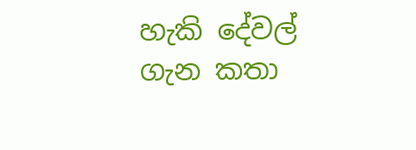හැකි දේවල් ගැන කතා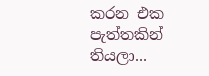කරන එක පැත්තකින් තියලා...